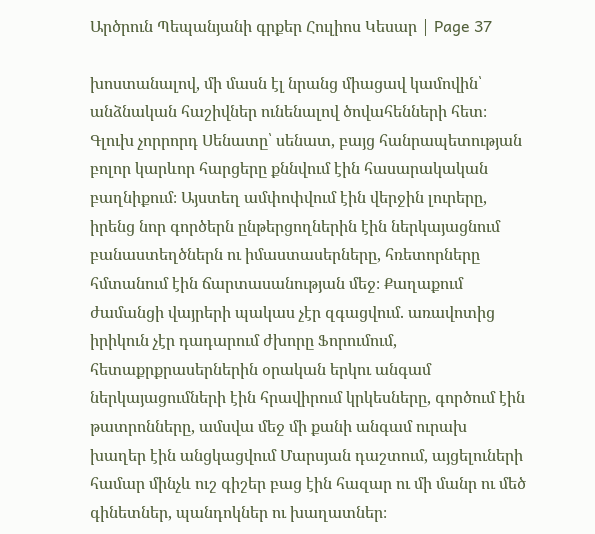Արծրուն Պեպանյանի գրքեր Հուլիոս Կեսար | Page 37

խոստանալով, մի մասն էլ նրանց միացավ կամովին՝ անձնական հաշիվներ ունենալով ծովահենների հետ։ Գլուխ չորրորդ Սենատը՝ սենատ, բայց հանրապետության բոլոր կարևոր հարցերը քննվում էին հասարակական բաղնիքում։ Այստեղ ամփոփվում էին վերջին լուրերը, իրենց նոր գործերն ընթերցողներին էին ներկայացնում բանաստեղծներն ու իմաստասերները, հռետորները հմտանում էին ճարտասանության մեջ։ Քաղաքում ժամանցի վայրերի պակաս չէր զգացվում. առավոտից իրիկուն չէր դադարում ժխորը Ֆորումում, հետաքրքրասերներին օրական երկու անգամ ներկայացումների էին հրավիրում կրկեսները, գործում էին թատրոնները, ամսվա մեջ մի քանի անգամ ուրախ խաղեր էին անցկացվում Մարսյան դաշտում, այցելուների համար մինչև ուշ գիշեր բաց էին հազար ու մի մանր ու մեծ գինետներ, պանդոկներ ու խաղատներ։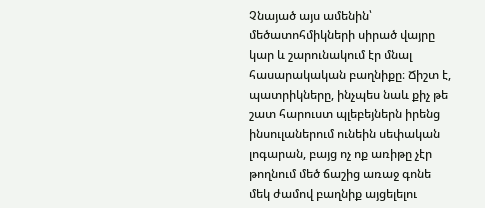Չնայած այս ամենին՝ մեծատոհմիկների սիրած վայրը կար և շարունակում էր մնալ հասարակական բաղնիքը։ Ճիշտ է, պատրիկները, ինչպես նաև քիչ թե շատ հարուստ պլեբեյներն իրենց ինսուլաներում ունեին սեփական լոգարան, բայց ոչ ոք առիթը չէր թողնում մեծ ճաշից առաջ գոնե մեկ ժամով բաղնիք այցելելու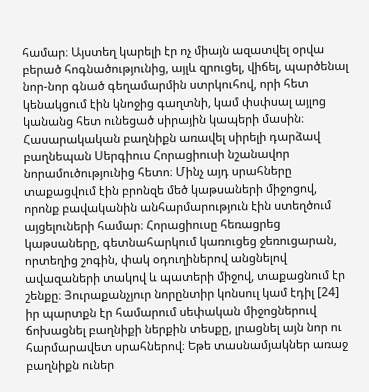համար։ Այստեղ կարելի էր ոչ միայն ազատվել օրվա բերած հոգնածությունից, այլև զրուցել, վիճել, պարծենալ նոր-նոր գնած գեղամարմին ստրկուհով, որի հետ կենակցում էին կնոջից գաղտնի, կամ փսփսալ այլոց կանանց հետ ունեցած սիրային կապերի մասին։ Հասարակական բաղնիքն առավել սիրելի դարձավ բաղնեպան Սերգիուս Հորացիուսի նշանավոր նորամուծությունից հետո։ Մինչ այդ սրահները տաքացվում էին բրոնզե մեծ կաթսաների միջոցով, որոնք բավականին անհարմարություն էին ստեղծում այցելուների համար։ Հորացիուսը հեռացրեց կաթսաները, գետնահարկում կառուցեց ջեռուցարան, որտեղից շոգին, փակ օդուղիներով անցնելով ավազաների տակով և պատերի միջով, տաքացնում էր շենքը։ Յուրաքանչյուր նորընտիր կոնսուլ կամ էդիլ [24] իր պարտքն էր համարում սեփական միջոցներուվ ճոխացնել բաղնիքի ներքին տեսքը, լրացնել այն նոր ու հարմարավետ սրահներով։ Եթե տասնամյակներ առաջ բաղնիքն ուներ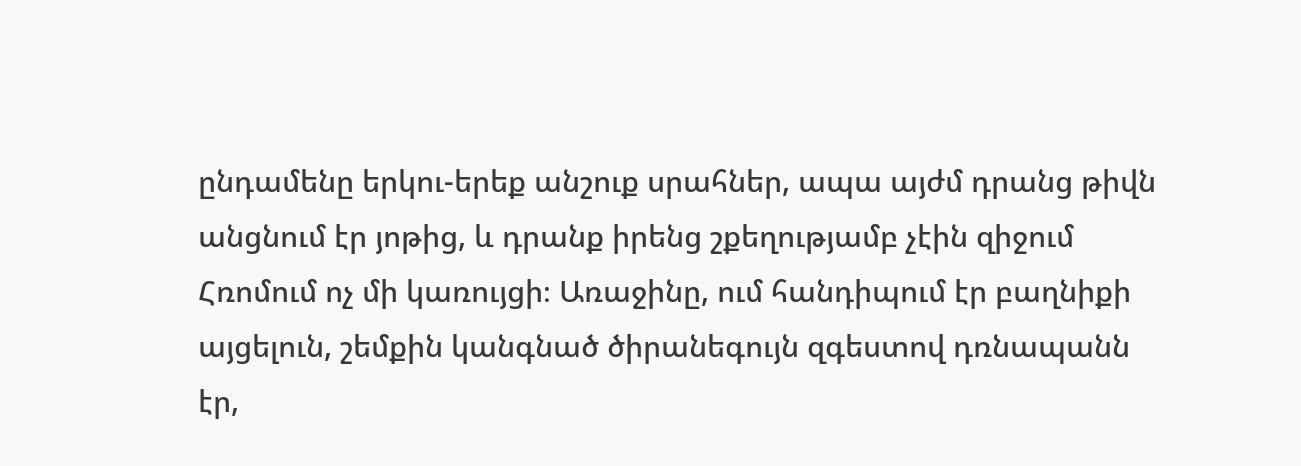ընդամենը երկու-երեք անշուք սրահներ, ապա այժմ դրանց թիվն անցնում էր յոթից, և դրանք իրենց շքեղությամբ չէին զիջում Հռոմում ոչ մի կառույցի։ Առաջինը, ում հանդիպում էր բաղնիքի այցելուն, շեմքին կանգնած ծիրանեգույն զգեստով դռնապանն էր,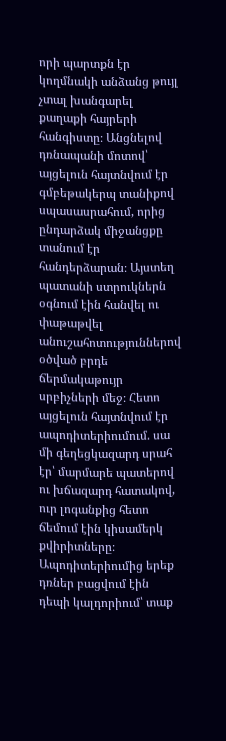որի պարտքն էր կողմնակի անձանց թույլ չտալ խանգարել քաղաքի հայրերի հանգիստը։ Անցնելով դռնապանի մոտով՝ այցելուն հայտնվում էր գմբեթակերպ տանիքով սպասասրահում, որից ընդարձակ միջանցքը տանում էր հանդերձարան։ Այստեղ պատանի ստրուկներն օգնում էին հանվել ու փաթաթվել անուշահոտություններով օծված բրդե ճերմակաթույր սրբիչների մեջ։ Հետո այցելուն հայտնվում էր ապոդիտերիումում. սա մի գեղեցկազարդ սրահ էր՝ մարմարե պատերով ու խճազարդ հատակով, ուր լոգանքից հետո ճեմում էին կիսամերկ քվիրիտները։ Ապոդիտերիումից երեք դռներ բացվում էին դեպի կալդորիում՝ տաք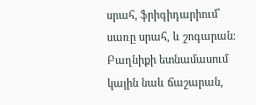սրահ, ֆրիգիդարիում՝ սառը սրահ, և շոգարան։ Բաղնիքի ետնամասում կային նաև ճաշարան,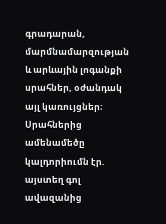գրադարան, մարմնամարզության և արևային լոգանքի սրահներ, օժանդակ այլ կառույցներ։ Սրահներից ամենամեծը կալդորիումն էր. այստեղ գոլ ավազանից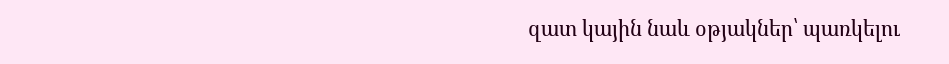զատ կային նաև օթյակներ՝ պառկելու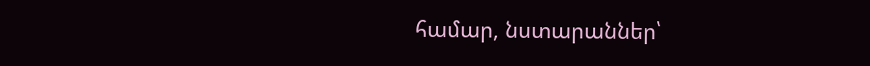համար, նստարաններ՝